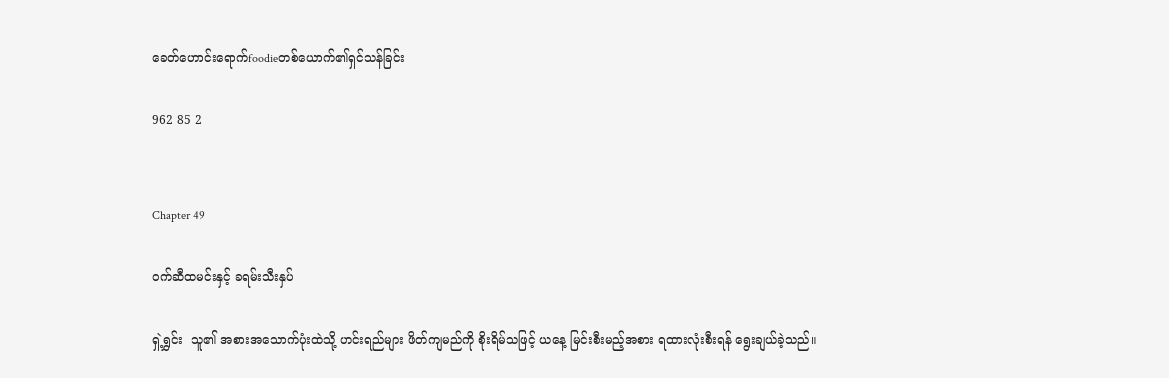ခေတ်ဟောင်းရောက်foodieတစ်ယောက်၏ရှင်သန်ခြင်း

962 85 2


Chapter 49

ဝက်ဆီထမင်းနှင့် ခရမ်းသီးနှပ်

ရှဲ့ရွှင်း  သူ၏ အစားအသောက်ပုံးထဲသို့ ဟင်းရည်များ ဖိတ်ကျမည်ကို စိုးရိမ်သဖြင့် ယနေ့ မြင်းစီးမည့်အစား ရထားလုံးစီးရန် ရွေးချယ်ခဲ့သည်။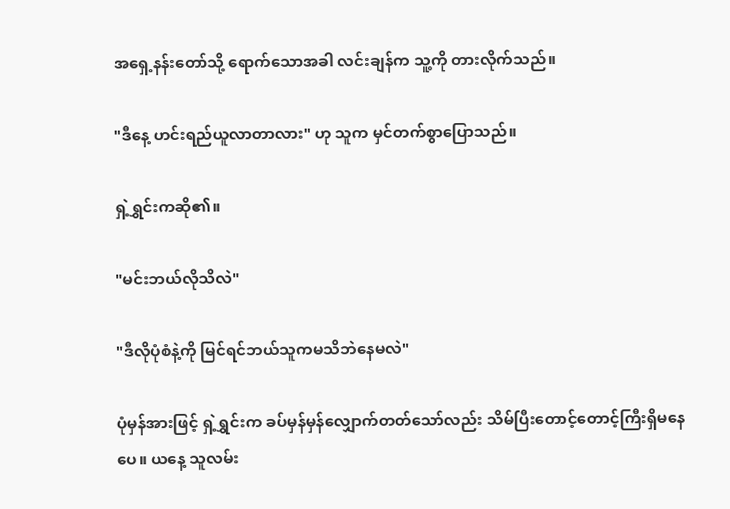အရှေ့နန်းတော်သို့ ရောက်သောအခါ လင်းချန်က သူ့ကို တားလိုက်သည်။

"ဒီနေ့ ဟင်းရည်ယူလာတာလား" ဟု သူက မှင်တက်စွာပြောသည်။

ရှဲ့ရွှင်းကဆို၏။

"မင်းဘယ်လိုသိလဲ"

"ဒီလိုပုံစံနဲ့ကို မြင်ရင်ဘယ်သူကမသိဘဲနေမလဲ"

ပုံမှန်အားဖြင့် ရှဲ့ရွှင်းက ခပ်မှန်မှန်လျှောက်တတ်သော်လည်း သိမ်ပြီးတောင့်တောင့်ကြီးရှိမနေ ပေ။ ယနေ့ သူလမ်း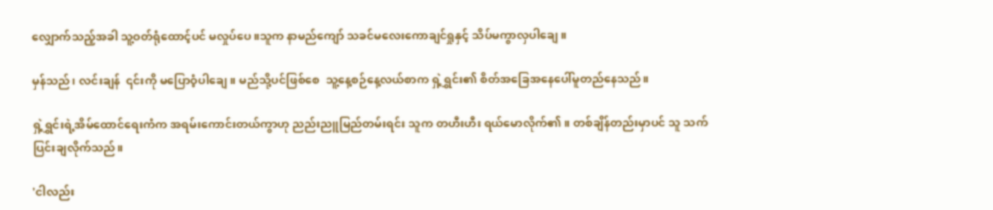လျှောက်သည့်အခါ သူ့ဝတ်ရုံထောင့်ပင် မလှုပ်ပေ။သူက နာမည်ကျော် သခင်မလေးကောချင်ရှုနှင့် သိပ်မကွာလှပါချေ။

မှန်သည်၊ လင်းချန်  ၎င်းကို မပြောဝံ့ပါချေ။ မည်သို့ပင်ဖြစ်စေ  သူ့နေ့စဉ်နေ့လယ်စာက ရှဲ့ရွှင်း၏ စိတ်အခြေအနေပေါ်မူတည်နေသည်။

ရှဲ့ရွှင်းရဲ့အိမ်ထောင်ရေးကံက အရမ်းကောင်းတယ်ကွာဟု ညည်းညူမြည်တမ်းရင်း သူက တဟီးဟီး ရယ်မောလိုက်၏။ တစ်ချိန်တည်းမှာပင် သူ သက်ပြင်းချလိုက်သည်။

'ငါလည်း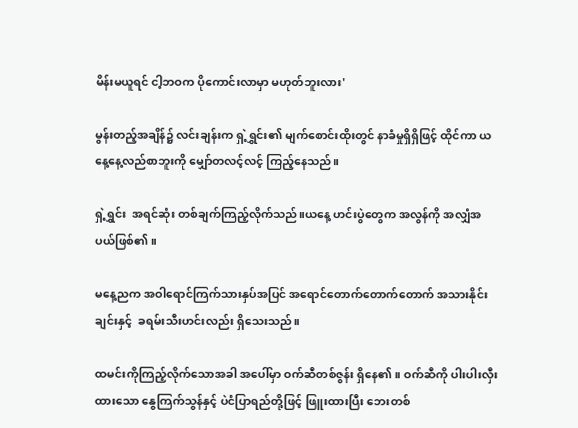မိန်းမယူရင် ငါ့ဘဝက ပိုကောင်းလာမှာ မဟုတ်ဘူးလား'

မွန်းတည့်အချိန်၌ လင်းချန်းက ရှဲ့ရွှင်း၏ မျက်စောင်းထိုးတွင် နာခံမှုရှိရှိဖြင့် ထိုင်ကာ ယနေ့နေ့လည်စာဘူးကို မျှော်တလင့်လင့် ကြည့်နေသည်။

ရှဲ့ရွှင်း  အရင်ဆုံး တစ်ချက်ကြည့်လိုက်သည်။ယနေ့ ဟင်းပွဲတွေက အလွန်ကို အလျှံအပယ်ဖြစ်၏။

မနေ့ညက အဝါရောင်ကြက်သားနှပ်အပြင် အရောင်တောက်တောက်တောက် အသားနိုင်းချင်းနှင့်  ခရမ်းသီးဟင်းလည်း ရှိသေးသည်။

ထမင်းကိုကြည့်လိုက်သောအခါ အပေါ်မှာ ဝက်ဆီတစ်ဇွန်း ရှိနေ၏။ ဝက်ဆီကို ပါးပါးလှီးထားသော နွေကြက်သွန်နှင့် ပဲငံပြာရည်တို့ဖြင့် ဖြူးထားပြီး ဘေးတစ်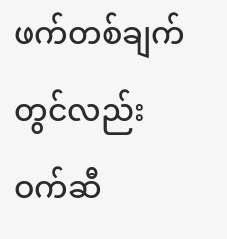ဖက်တစ်ချက်တွင်လည်း ဝက်ဆီ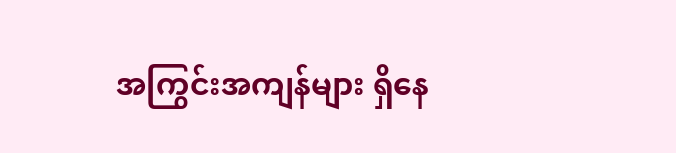အကြွင်းအကျန်များ ရှိနေ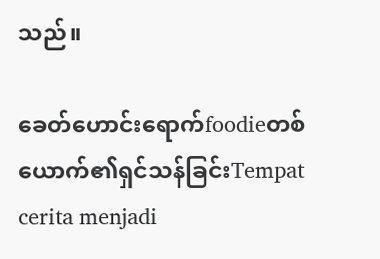သည်။

ခေတ်ဟောင်းရောက်foodieတစ်ယောက်၏ရှင်သန်ခြင်းTempat cerita menjadi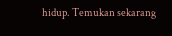hidup. Temukan sekarang